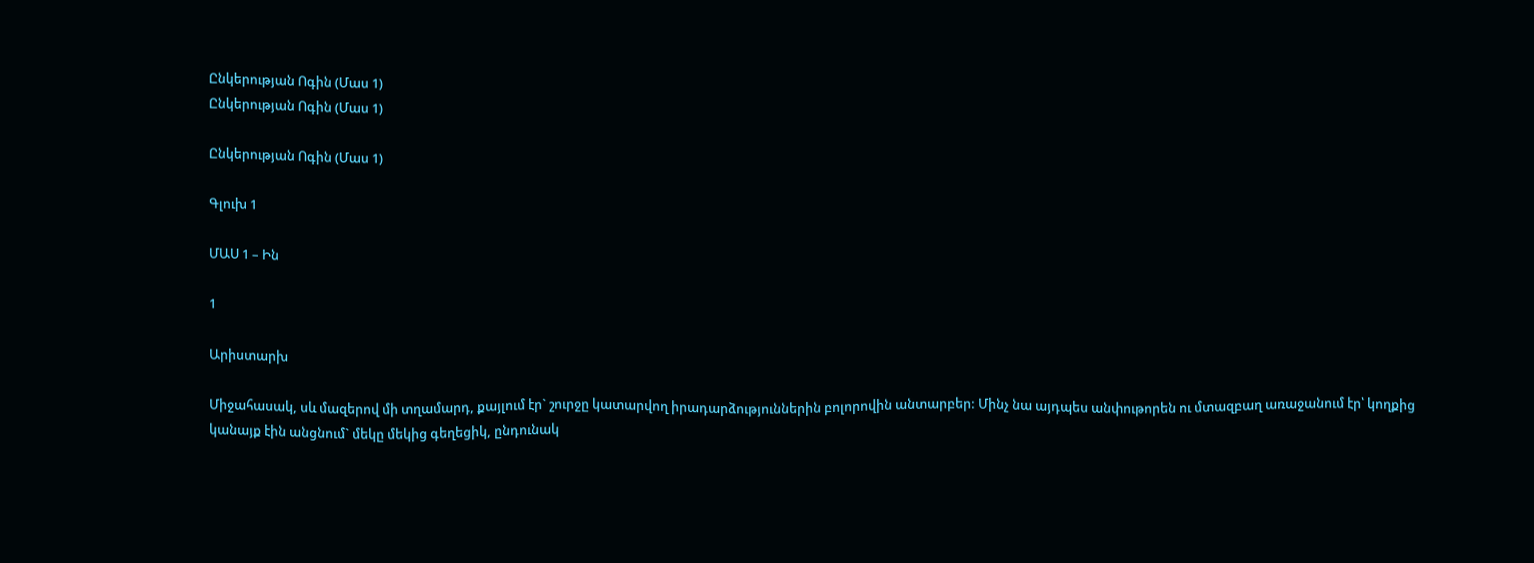Ընկերության Ոգին (Մաս 1)
Ընկերության Ոգին (Մաս 1)

Ընկերության Ոգին (Մաս 1)

Գլուխ 1

ՄԱՍ 1 – Ին

1

Արիստարխ

Միջահասակ, սև մազերով մի տղամարդ, քայլում էր` շուրջը կատարվող իրադարձություններին բոլորովին անտարբեր: Մինչ նա այդպես անփութորեն ու մտազբաղ առաջանում էր՝ կողքից կանայք էին անցնում` մեկը մեկից գեղեցիկ, ընդունակ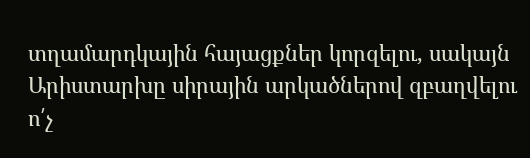տղամարդկային հայացքներ կորզելու, սակայն Արիստարխը սիրային արկածներով զբաղվելու ո՛չ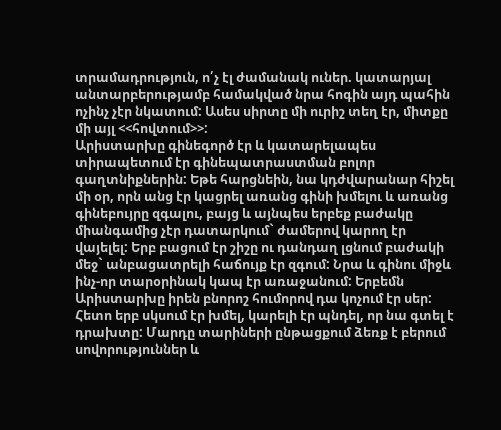տրամադրություն, ո՛չ էլ ժամանակ ուներ. կատարյալ անտարբերությամբ համակված նրա հոգին այդ պահին ոչինչ չէր նկատում: Ասես սիրտը մի ուրիշ տեղ էր, միտքը մի այլ <<հովտում>>:
Արիստարխը գինեգործ էր և կատարելապես տիրապետում էր գինեպատրաստման բոլոր գաղտնիքներին: Եթե հարցնեին, նա կդժվարանար հիշել մի օր, որն անց էր կացրել առանց գինի խմելու և առանց գինեբույրը զգալու, բայց և այնպես երբեք բաժակը միանգամից չէր դատարկում` ժամերով կարող էր վայելել: Երբ բացում էր շիշը ու դանդաղ լցնում բաժակի մեջ` անբացատրելի հաճույք էր զգում: Նրա և գինու միջև ինչ-որ տարօրինակ կապ էր առաջանում: Երբեմն Արիստարխը իրեն բնորոշ հումորով դա կոչում էր սեր: Հետո երբ սկսում էր խմել, կարելի էր պնդել, որ նա գտել է դրախտը: Մարդը տարիների ընթացքում ձեռք է բերում սովորություններ և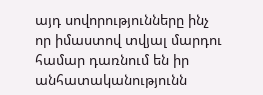այդ սովորությունները ինչ որ իմաստով տվյալ մարդու համար դառնում են իր անհատականությունն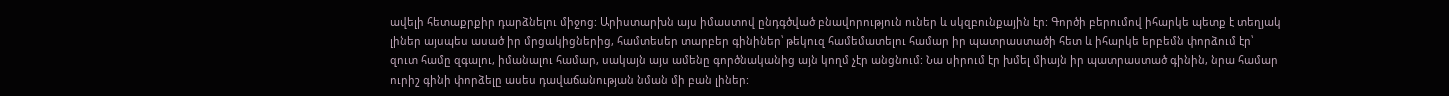ավելի հետաքրքիր դարձնելու միջոց: Արիստարխն այս իմաստով ընդգծված բնավորություն ուներ և սկզբունքային էր: Գործի բերումով իհարկե պետք է տեղյակ լիներ այսպես ասած իր մրցակիցներից, համտեսեր տարբեր գինիներ՝ թեկուզ համեմատելու համար իր պատրաստածի հետ և իհարկե երբեմն փորձում էր՝ զուտ համը զգալու, իմանալու համար, սակայն այս ամենը գործնականից այն կողմ չէր անցնում: Նա սիրում էր խմել միայն իր պատրաստած գինին, նրա համար ուրիշ գինի փորձելը ասես դավաճանության նման մի բան լիներ: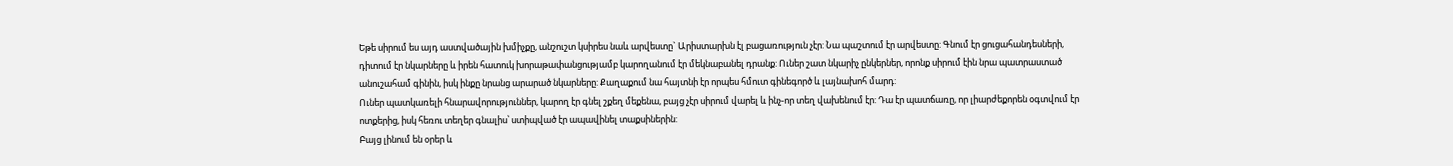Եթե սիրում ես այդ աստվածային խմիչքը, անշուշտ կսիրես նաև արվեստը` Արիստարխն էլ բացառություն չէր: Նա պաշտում էր արվեստը: Գնում էր ցուցահանդեսների, դիտում էր նկարները և իրեն հատուկ խորաթափանցությամբ կարողանում էր մեկնաբանել դրանք: Ուներ շատ նկարիչ ընկերներ, որոնք սիրում էին նրա պատրաստած անուշահամ գինին, իսկ ինքը նրանց արարած նկարները: Քաղաքում նա հայտնի էր որպես հմուտ գինեգործ և լայնախոհ մարդ:
Ուներ պատկառելի հնարավորություններ, կարող էր գնել շքեղ մեքենա, բայց չէր սիրում վարել և ինչ-որ տեղ վախենում էր: Դա էր պատճառը, որ լիարժեքորեն օգտվում էր ոտքերից, իսկ հեռու տեղեր գնալիս՝ ստիպված էր ապավինել տաքսիներին:
Բայց լինում են օրեր և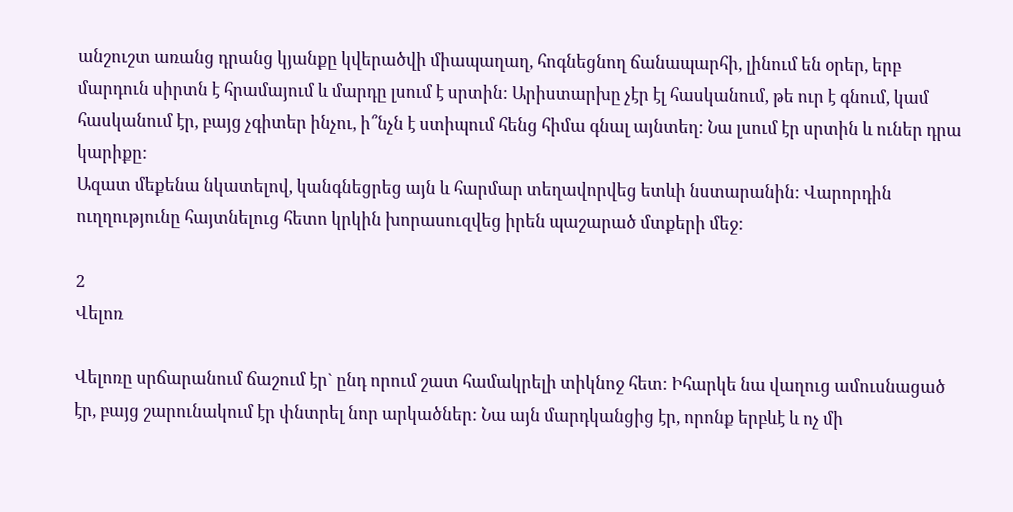անշուշտ առանց դրանց կյանքը կվերածվի միապաղաղ, հոգնեցնող ճանապարհի, լինում են օրեր, երբ մարդուն սիրտն է հրամայում և մարդը լսում է սրտին: Արիստարխը չէր էլ հասկանում, թե ուր է գնում, կամ հասկանում էր, բայց չգիտեր ինչու, ի՞նչն է ստիպում հենց հիմա գնալ այնտեղ: Նա լսում էր սրտին և ուներ դրա կարիքը:
Ազատ մեքենա նկատելով, կանգնեցրեց այն և հարմար տեղավորվեց ետևի նստարանին: Վարորդին ուղղությունը հայտնելուց հետո կրկին խորասուզվեց իրեն պաշարած մտքերի մեջ:

2
Վելոռ

Վելոռը սրճարանում ճաշում էր` ընդ որում շատ համակրելի տիկնոջ հետ: Իհարկե նա վաղուց ամուսնացած էր, բայց շարունակում էր փնտրել նոր արկածներ: Նա այն մարդկանցից էր, որոնք երբևէ և ոչ մի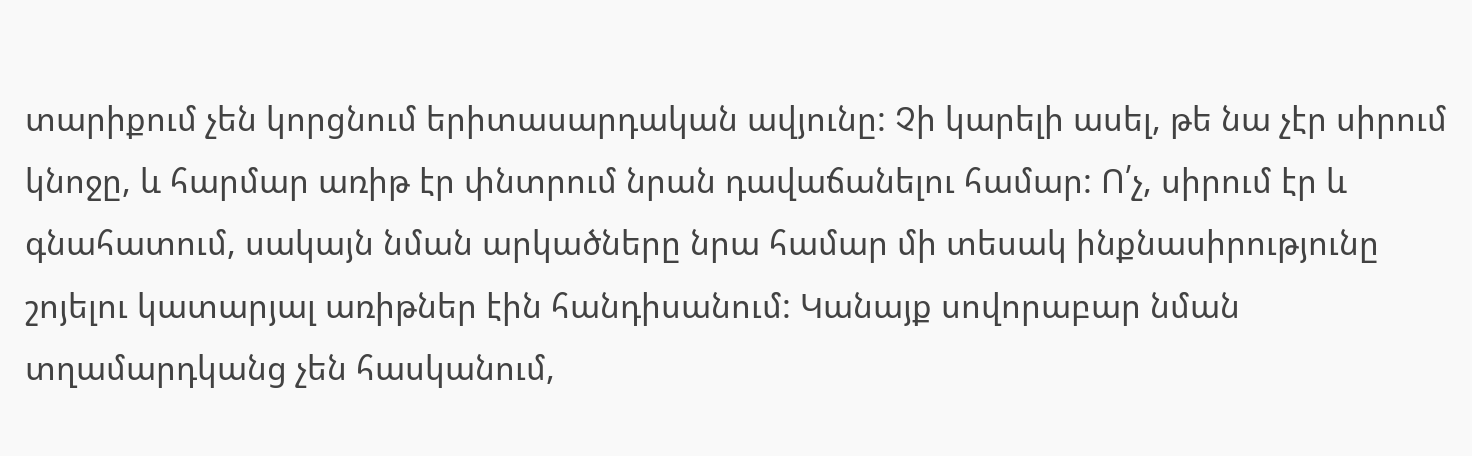տարիքում չեն կորցնում երիտասարդական ավյունը: Չի կարելի ասել, թե նա չէր սիրում կնոջը, և հարմար առիթ էր փնտրում նրան դավաճանելու համար: Ո՛չ, սիրում էր և գնահատում, սակայն նման արկածները նրա համար մի տեսակ ինքնասիրությունը շոյելու կատարյալ առիթներ էին հանդիսանում: Կանայք սովորաբար նման տղամարդկանց չեն հասկանում,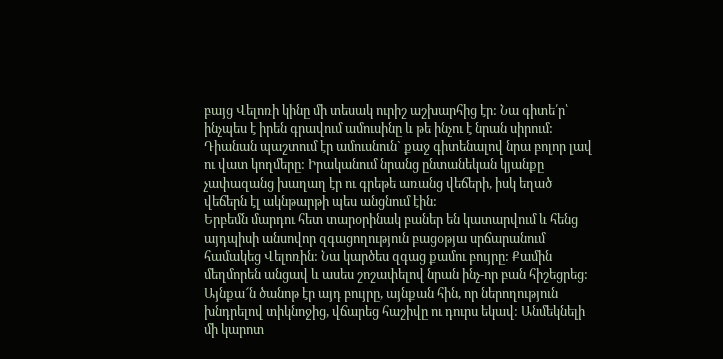բայց Վելոռի կինը մի տեսակ ուրիշ աշխարհից էր: Նա գիտե՛ր՝ ինչպես է իրեն գրավում ամուսինը և թե ինչու է նրան սիրում: Դիանան պաշտում էր ամուսնուն` քաջ գիտենալով նրա բոլոր լավ ու վատ կողմերը: Իրականում նրանց ընտանեկան կյանքը չափազանց խաղաղ էր ու գրեթե առանց վեճերի, իսկ եղած վեճերն էլ ակնթարթի պես անցնում էին:
Երբեմն մարդու հետ տարօրինակ բաներ են կատարվում և հենց այդպիսի անսովոր զգացողություն բացօթյա սրճարանում համակեց Վելոռին: Նա կարծես զգաց քամու բույրը: Քամին մեղմորեն անցավ և ասես շոշափելով նրան ինչ-որ բան հիշեցրեց:
Այնքա՜ն ծանոթ էր այդ բույրը, այնքան հին, որ ներողություն խնդրելով տիկնոջից, վճարեց հաշիվը ու դուրս եկավ: Անմեկնելի մի կարոտ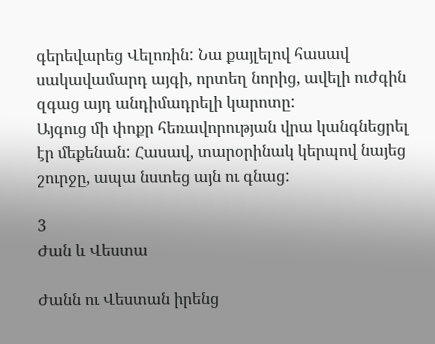գերեվարեց Վելոռին: Նա քայլելով հասավ սակավամարդ այգի, որտեղ նորից, ավելի ուժգին զգաց այդ անդիմադրելի կարոտը:
Այգուց մի փոքր հեռավորության վրա կանգնեցրել էր մեքենան: Հասավ, տարօրինակ կերպով նայեց շուրջը, ապա նստեց այն ու գնաց:

3
Ժան և Վեստա

Ժանն ու Վեստան իրենց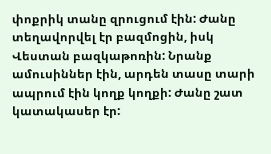փոքրիկ տանը զրուցում էին: Ժանը տեղավորվել էր բազմոցին, իսկ Վեստան բազկաթոռին: Նրանք ամուսիններ էին, արդեն տասը տարի ապրում էին կողք կողքի: Ժանը շատ կատակասեր էր: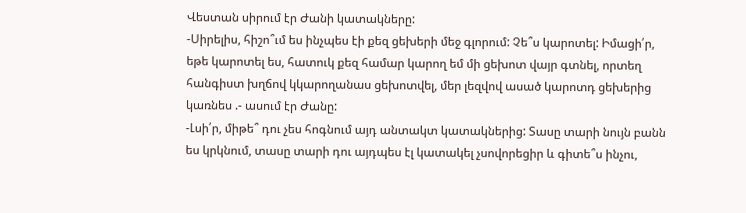Վեստան սիրում էր Ժանի կատակները:
-Սիրելիս, հիշո՞ւմ ես ինչպես էի քեզ ցեխերի մեջ գլորում: Չե՞ս կարոտել: Իմացի՛ր, եթե կարոտել ես, հատուկ քեզ համար կարող եմ մի ցեխոտ վայր գտնել, որտեղ հանգիստ խղճով կկարողանաս ցեխոտվել, մեր լեզվով ասած կարոտդ ցեխերից կառնես .- ասում էր Ժանը:
-Լսի՛ր, միթե՞ դու չես հոգնում այդ անտակտ կատակներից: Տասը տարի նույն բանն ես կրկնում, տասը տարի դու այդպես էլ կատակել չսովորեցիր և գիտե՞ս ինչու,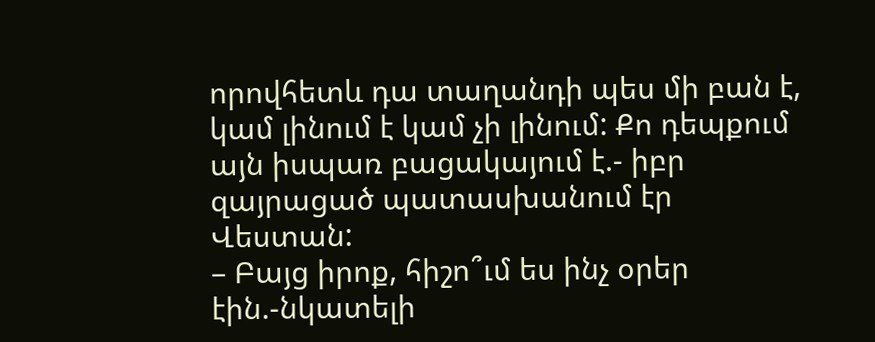որովհետև դա տաղանդի պես մի բան է, կամ լինում է կամ չի լինում: Քո դեպքում այն իսպառ բացակայում է.- իբր զայրացած պատասխանում էր Վեստան:
– Բայց իրոք, հիշո՞ւմ ես ինչ օրեր էին.-նկատելի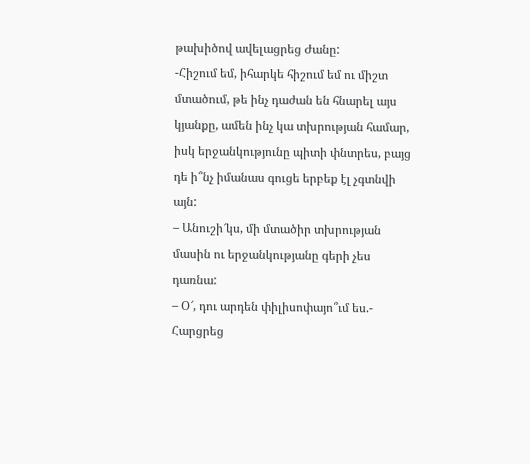թախիծով ավելացրեց Ժանը:
-Հիշում եմ, իհարկե հիշում եմ ու միշտ մտածում, թե ինչ դաժան են հնարել այս կյանքը, ամեն ինչ կա տխրության համար, իսկ երջանկությունը պիտի փնտրես, բայց դե ի՞նչ իմանաս գուցե երբեք էլ չգտնվի այն:
– Անուշի՜կս, մի մտածիր տխրության մասին ու երջանկությանը գերի չես դառնա:
– Օ՜, դու արդեն փիլիսոփայո՞ւմ ես.- Հարցրեց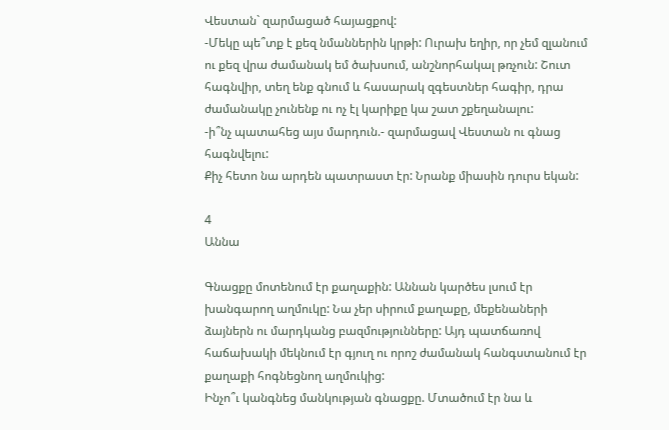Վեստան` զարմացած հայացքով:
-Մեկը պե՞տք է քեզ նմաններին կրթի: Ուրախ եղիր, որ չեմ զլանում ու քեզ վրա ժամանակ եմ ծախսում, անշնորհակալ թռչուն: Շուտ հագնվիր, տեղ ենք գնում և հասարակ զգեստներ հագիր, դրա ժամանակը չունենք ու ոչ էլ կարիքը կա շատ շքեղանալու:
-ի՞նչ պատահեց այս մարդուն.- զարմացավ Վեստան ու գնաց հագնվելու:
Քիչ հետո նա արդեն պատրաստ էր: Նրանք միասին դուրս եկան:

4
Աննա

Գնացքը մոտենում էր քաղաքին: Աննան կարծես լսում էր խանգարող աղմուկը: Նա չեր սիրում քաղաքը, մեքենաների ձայներն ու մարդկանց բազմությունները: Այդ պատճառով հաճախակի մեկնում էր գյուղ ու որոշ ժամանակ հանգստանում էր քաղաքի հոգնեցնող աղմուկից:
Ինչո՞ւ կանգնեց մանկության գնացքը. Մտածում էր նա և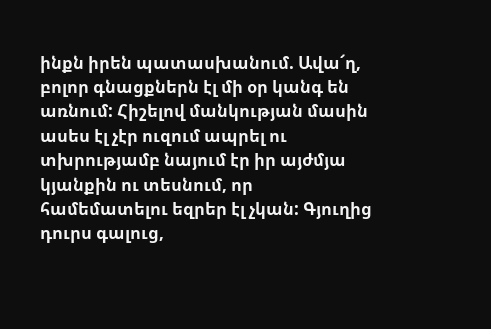ինքն իրեն պատասխանում. Ավա՜ղ, բոլոր գնացքներն էլ մի օր կանգ են առնում: Հիշելով մանկության մասին ասես էլ չէր ուզում ապրել ու տխրությամբ նայում էր իր այժմյա կյանքին ու տեսնում, որ համեմատելու եզրեր էլ չկան: Գյուղից դուրս գալուց,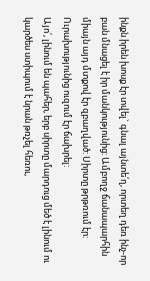ինքն իրեն խոսք էր տվել` գնալ այնտե՛ղ, որտեղ դեռ ինչ-որ բան մնացել է իր մանկությունից: Ամբողջ ճանապարհին միայն այդ մտքով էր զբաղված: Սիրտը թրթռում էր: Ուրախությունից ուզում էր ճախրել:
Այո՛, լինում են պահեր, երբ սիրտը մարդուց մեծ է լինում ու կարծես ստիպում է նրան թռչել հեռու,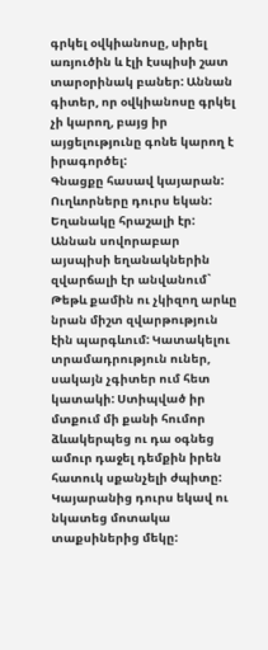գրկել օվկիանոսը, սիրել առյուծին և էլի էսպիսի շատ տարօրինակ բաներ: Աննան գիտեր, որ օվկիանոսը գրկել չի կարող, բայց իր այցելությունը գոնե կարող է իրագործել:
Գնացքը հասավ կայարան: Ուղևորները դուրս եկան: Եղանակը հրաշալի էր: Աննան սովորաբար այսպիսի եղանակներին զվարճալի էր անվանում` Թեթև քամին ու չկիզող արևը նրան միշտ զվարթություն էին պարգևում: Կատակելու տրամադրություն ուներ, սակայն չգիտեր ում հետ կատակի: Ստիպված իր մտքում մի քանի հումոր ձևակերպեց ու դա օգնեց ամուր դաջել դեմքին իրեն հատուկ սքանչելի ժպիտը:
Կայարանից դուրս եկավ ու նկատեց մոտակա տաքսիներից մեկը: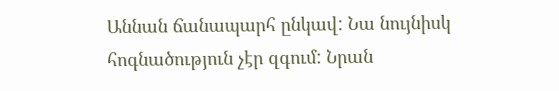Աննան ճանապարհ ընկավ: Նա նույնիսկ հոգնածություն չէր զգում: Նրան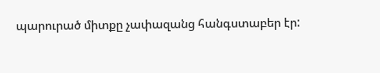պարուրած միտքը չափազանց հանգստաբեր էր: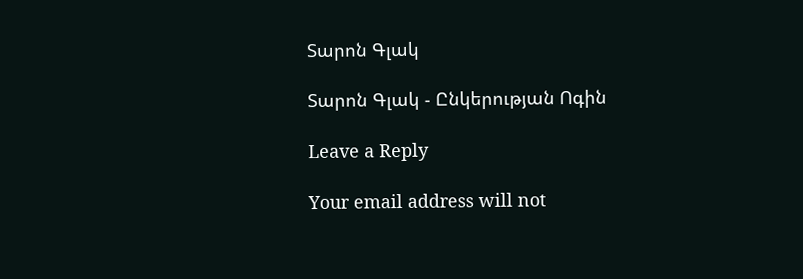Տարոն Գլակ

Տարոն Գլակ - Ընկերության Ոգին

Leave a Reply

Your email address will not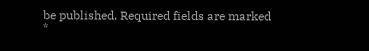be published. Required fields are marked *